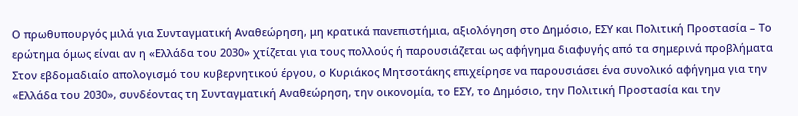Ο πρωθυπουργός μιλά για Συνταγματική Αναθεώρηση, μη κρατικά πανεπιστήμια, αξιολόγηση στο Δημόσιο, ΕΣΥ και Πολιτική Προστασία – Το ερώτημα όμως είναι αν η «Ελλάδα του 2030» χτίζεται για τους πολλούς ή παρουσιάζεται ως αφήγημα διαφυγής από τα σημερινά προβλήματα
Στον εβδομαδιαίο απολογισμό του κυβερνητικού έργου, ο Κυριάκος Μητσοτάκης επιχείρησε να παρουσιάσει ένα συνολικό αφήγημα για την «Ελλάδα του 2030», συνδέοντας τη Συνταγματική Αναθεώρηση, την οικονομία, το ΕΣΥ, το Δημόσιο, την Πολιτική Προστασία και την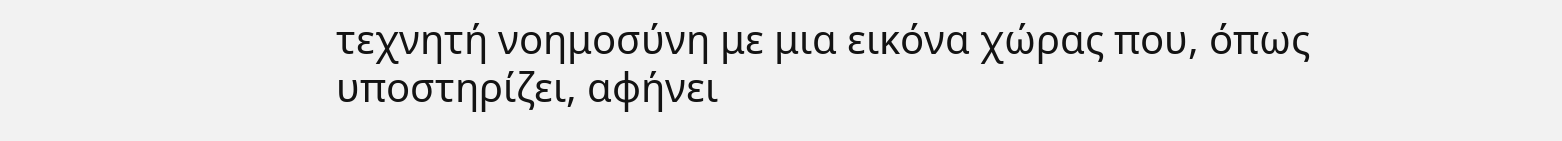τεχνητή νοημοσύνη με μια εικόνα χώρας που, όπως υποστηρίζει, αφήνει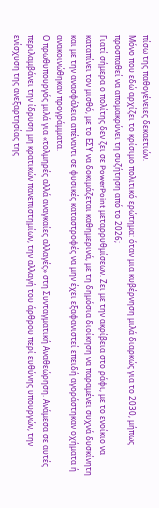πίσω της παθογένειες δεκαετιών.
Μόνο που εδώ αρχίζει το κρίσιμο πολιτικό ερώτημα: όταν μια κυβέρνηση μιλά διαρκώς για το 2030, μήπως προσπαθεί να απομακρύνει τη συζήτηση από το 2026;
Γιατί σήμερα ο πολίτης δεν ζει σε PowerPoint μεταρρυθμίσεων. Ζει με την ακρίβεια στο ράφι, με το ενοίκιο να καταπίνει τον μισθό, με το ΕΣΥ να δοκιμάζεται καθημερινά, με τη δημόσια διοίκηση να παραμένει συχνά δυσκίνητη και με την ανασφάλεια απέναντι σε φυσικές καταστροφές να μην έχει εξαφανιστεί επειδή αγοράστηκαν οχήματα ή ανακοινώθηκαν προγράμματα.
Ο πρωθυπουργός μιλά για «τολμηρές αλλά αναγκαίες αλλαγές» στη Συνταγματική Αναθεώρηση. Ανάμεσα σε αυτές περιλαμβάνει την ίδρυση μη κρατικών πανεπιστημίων, την αλλαγή του άρθρου περί ευθύνης υπουργών, την ενίσχυση της ανεξαρτησίας της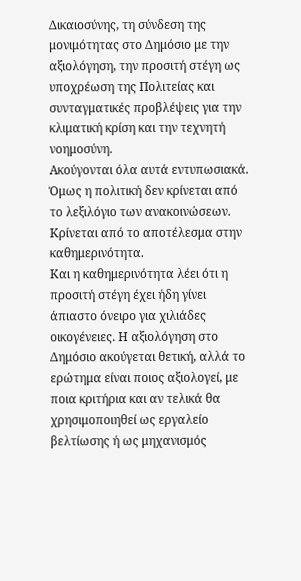Δικαιοσύνης, τη σύνδεση της μονιμότητας στο Δημόσιο με την αξιολόγηση, την προσιτή στέγη ως υποχρέωση της Πολιτείας και συνταγματικές προβλέψεις για την κλιματική κρίση και την τεχνητή νοημοσύνη.
Ακούγονται όλα αυτά εντυπωσιακά. Όμως η πολιτική δεν κρίνεται από το λεξιλόγιο των ανακοινώσεων. Κρίνεται από το αποτέλεσμα στην καθημερινότητα.
Και η καθημερινότητα λέει ότι η προσιτή στέγη έχει ήδη γίνει άπιαστο όνειρο για χιλιάδες οικογένειες. Η αξιολόγηση στο Δημόσιο ακούγεται θετική, αλλά το ερώτημα είναι ποιος αξιολογεί, με ποια κριτήρια και αν τελικά θα χρησιμοποιηθεί ως εργαλείο βελτίωσης ή ως μηχανισμός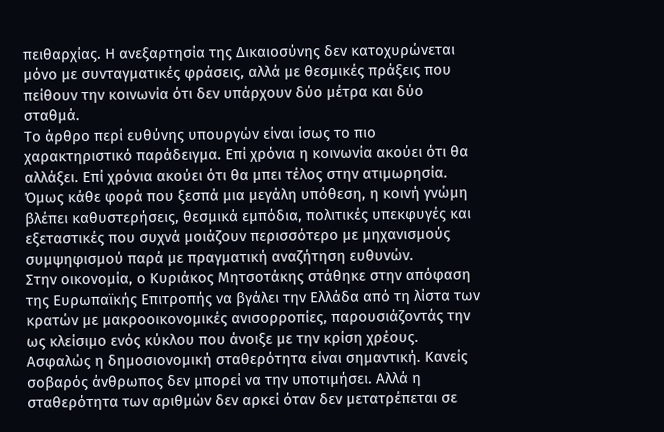πειθαρχίας. Η ανεξαρτησία της Δικαιοσύνης δεν κατοχυρώνεται μόνο με συνταγματικές φράσεις, αλλά με θεσμικές πράξεις που πείθουν την κοινωνία ότι δεν υπάρχουν δύο μέτρα και δύο σταθμά.
Το άρθρο περί ευθύνης υπουργών είναι ίσως το πιο χαρακτηριστικό παράδειγμα. Επί χρόνια η κοινωνία ακούει ότι θα αλλάξει. Επί χρόνια ακούει ότι θα μπει τέλος στην ατιμωρησία. Όμως κάθε φορά που ξεσπά μια μεγάλη υπόθεση, η κοινή γνώμη βλέπει καθυστερήσεις, θεσμικά εμπόδια, πολιτικές υπεκφυγές και εξεταστικές που συχνά μοιάζουν περισσότερο με μηχανισμούς συμψηφισμού παρά με πραγματική αναζήτηση ευθυνών.
Στην οικονομία, ο Κυριάκος Μητσοτάκης στάθηκε στην απόφαση της Ευρωπαϊκής Επιτροπής να βγάλει την Ελλάδα από τη λίστα των κρατών με μακροοικονομικές ανισορροπίες, παρουσιάζοντάς την ως κλείσιμο ενός κύκλου που άνοιξε με την κρίση χρέους.
Ασφαλώς η δημοσιονομική σταθερότητα είναι σημαντική. Κανείς σοβαρός άνθρωπος δεν μπορεί να την υποτιμήσει. Αλλά η σταθερότητα των αριθμών δεν αρκεί όταν δεν μετατρέπεται σε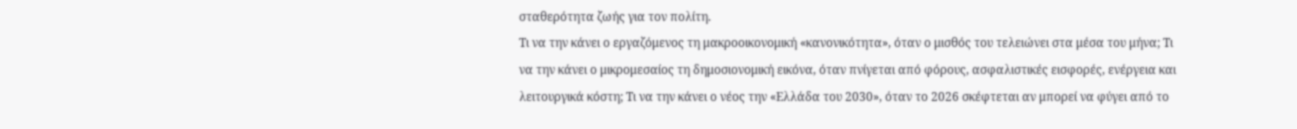σταθερότητα ζωής για τον πολίτη.
Τι να την κάνει ο εργαζόμενος τη μακροοικονομική «κανονικότητα», όταν ο μισθός του τελειώνει στα μέσα του μήνα; Τι να την κάνει ο μικρομεσαίος τη δημοσιονομική εικόνα, όταν πνίγεται από φόρους, ασφαλιστικές εισφορές, ενέργεια και λειτουργικά κόστη; Τι να την κάνει ο νέος την «Ελλάδα του 2030», όταν το 2026 σκέφτεται αν μπορεί να φύγει από το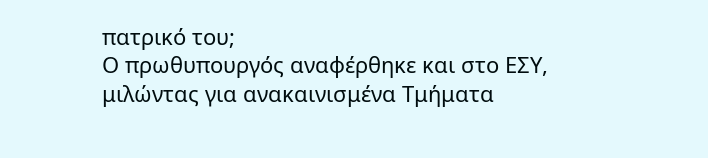πατρικό του;
Ο πρωθυπουργός αναφέρθηκε και στο ΕΣΥ, μιλώντας για ανακαινισμένα Τμήματα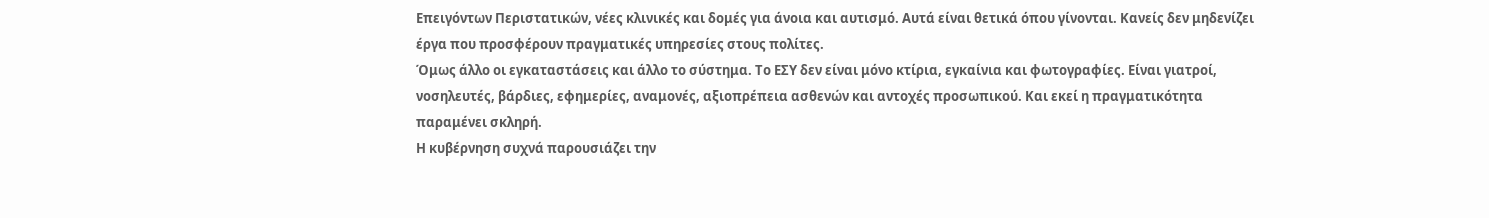Επειγόντων Περιστατικών, νέες κλινικές και δομές για άνοια και αυτισμό. Αυτά είναι θετικά όπου γίνονται. Κανείς δεν μηδενίζει έργα που προσφέρουν πραγματικές υπηρεσίες στους πολίτες.
Όμως άλλο οι εγκαταστάσεις και άλλο το σύστημα. Το ΕΣΥ δεν είναι μόνο κτίρια, εγκαίνια και φωτογραφίες. Είναι γιατροί, νοσηλευτές, βάρδιες, εφημερίες, αναμονές, αξιοπρέπεια ασθενών και αντοχές προσωπικού. Και εκεί η πραγματικότητα παραμένει σκληρή.
Η κυβέρνηση συχνά παρουσιάζει την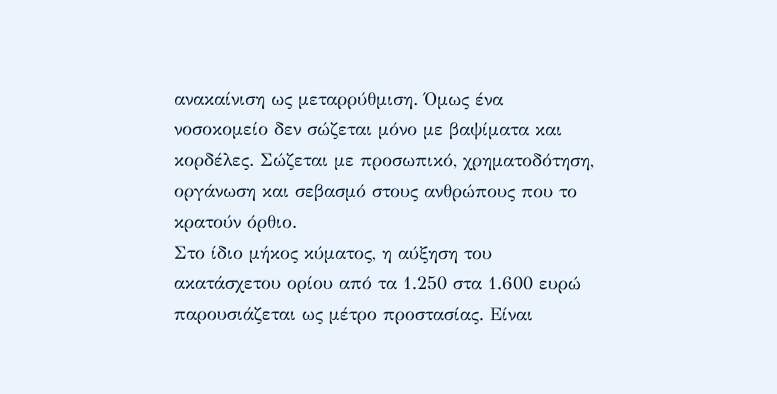ανακαίνιση ως μεταρρύθμιση. Όμως ένα νοσοκομείο δεν σώζεται μόνο με βαψίματα και κορδέλες. Σώζεται με προσωπικό, χρηματοδότηση, οργάνωση και σεβασμό στους ανθρώπους που το κρατούν όρθιο.
Στο ίδιο μήκος κύματος, η αύξηση του ακατάσχετου ορίου από τα 1.250 στα 1.600 ευρώ παρουσιάζεται ως μέτρο προστασίας. Είναι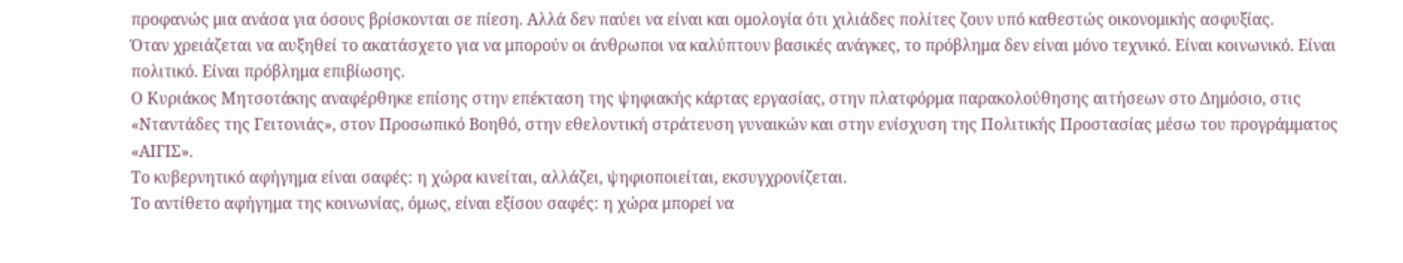προφανώς μια ανάσα για όσους βρίσκονται σε πίεση. Αλλά δεν παύει να είναι και ομολογία ότι χιλιάδες πολίτες ζουν υπό καθεστώς οικονομικής ασφυξίας.
Όταν χρειάζεται να αυξηθεί το ακατάσχετο για να μπορούν οι άνθρωποι να καλύπτουν βασικές ανάγκες, το πρόβλημα δεν είναι μόνο τεχνικό. Είναι κοινωνικό. Είναι πολιτικό. Είναι πρόβλημα επιβίωσης.
Ο Κυριάκος Μητσοτάκης αναφέρθηκε επίσης στην επέκταση της ψηφιακής κάρτας εργασίας, στην πλατφόρμα παρακολούθησης αιτήσεων στο Δημόσιο, στις «Νταντάδες της Γειτονιάς», στον Προσωπικό Βοηθό, στην εθελοντική στράτευση γυναικών και στην ενίσχυση της Πολιτικής Προστασίας μέσω του προγράμματος «ΑΙΓΙΣ».
Το κυβερνητικό αφήγημα είναι σαφές: η χώρα κινείται, αλλάζει, ψηφιοποιείται, εκσυγχρονίζεται.
Το αντίθετο αφήγημα της κοινωνίας, όμως, είναι εξίσου σαφές: η χώρα μπορεί να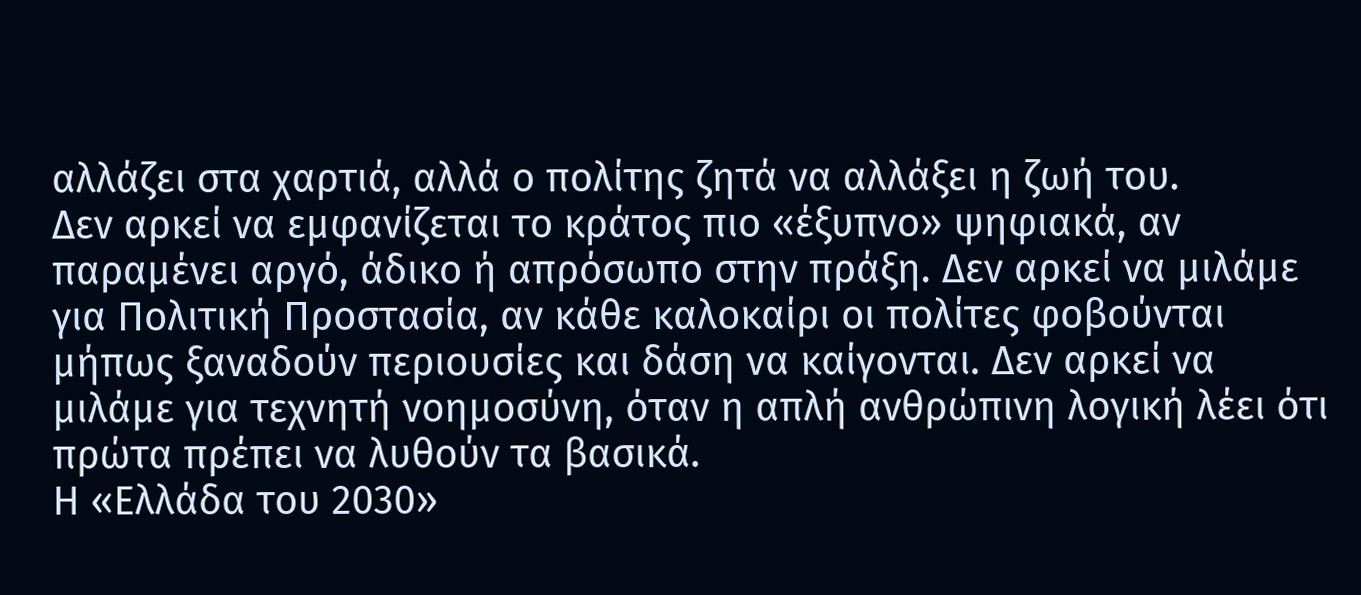αλλάζει στα χαρτιά, αλλά ο πολίτης ζητά να αλλάξει η ζωή του.
Δεν αρκεί να εμφανίζεται το κράτος πιο «έξυπνο» ψηφιακά, αν παραμένει αργό, άδικο ή απρόσωπο στην πράξη. Δεν αρκεί να μιλάμε για Πολιτική Προστασία, αν κάθε καλοκαίρι οι πολίτες φοβούνται μήπως ξαναδούν περιουσίες και δάση να καίγονται. Δεν αρκεί να μιλάμε για τεχνητή νοημοσύνη, όταν η απλή ανθρώπινη λογική λέει ότι πρώτα πρέπει να λυθούν τα βασικά.
Η «Ελλάδα του 2030»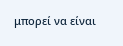μπορεί να είναι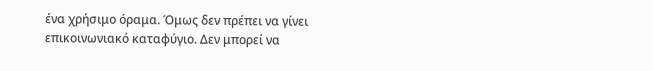ένα χρήσιμο όραμα. Όμως δεν πρέπει να γίνει επικοινωνιακό καταφύγιο. Δεν μπορεί να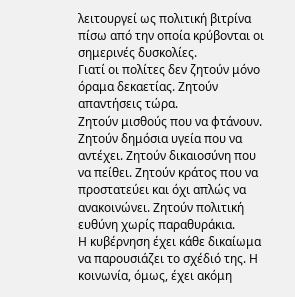λειτουργεί ως πολιτική βιτρίνα πίσω από την οποία κρύβονται οι σημερινές δυσκολίες.
Γιατί οι πολίτες δεν ζητούν μόνο όραμα δεκαετίας. Ζητούν απαντήσεις τώρα.
Ζητούν μισθούς που να φτάνουν. Ζητούν δημόσια υγεία που να αντέχει. Ζητούν δικαιοσύνη που να πείθει. Ζητούν κράτος που να προστατεύει και όχι απλώς να ανακοινώνει. Ζητούν πολιτική ευθύνη χωρίς παραθυράκια.
Η κυβέρνηση έχει κάθε δικαίωμα να παρουσιάζει το σχέδιό της. Η κοινωνία, όμως, έχει ακόμη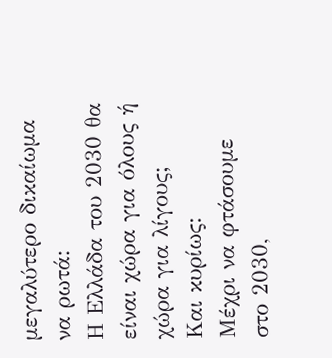μεγαλύτερο δικαίωμα να ρωτά:
Η Ελλάδα του 2030 θα είναι χώρα για όλους ή χώρα για λίγους;
Και κυρίως:
Μέχρι να φτάσουμε στο 2030,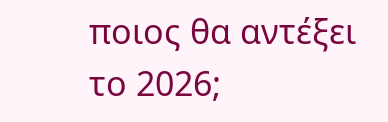ποιος θα αντέξει το 2026;